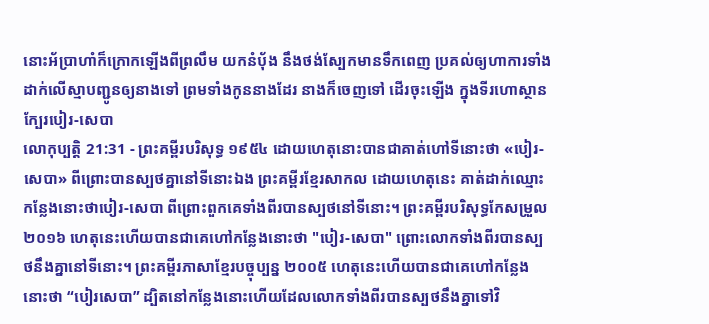នោះអ័ប្រាហាំក៏ក្រោកឡើងពីព្រលឹម យកនំបុ័ង នឹងថង់ស្បែកមានទឹកពេញ ប្រគល់ឲ្យហាការទាំងដាក់លើស្មាបញ្ជូនឲ្យនាងទៅ ព្រមទាំងកូននាងដែរ នាងក៏ចេញទៅ ដើរចុះឡើង ក្នុងទីរហោស្ថានក្បែរបៀរ-សេបា
លោកុប្បត្តិ 21:31 - ព្រះគម្ពីរបរិសុទ្ធ ១៩៥៤ ដោយហេតុនោះបានជាគាត់ហៅទីនោះថា «បៀរ-សេបា» ពីព្រោះបានស្បថគ្នានៅទីនោះឯង ព្រះគម្ពីរខ្មែរសាកល ដោយហេតុនេះ គាត់ដាក់ឈ្មោះកន្លែងនោះថាបៀរ-សេបា ពីព្រោះពួកគេទាំងពីរបានស្បថនៅទីនោះ។ ព្រះគម្ពីរបរិសុទ្ធកែសម្រួល ២០១៦ ហេតុនេះហើយបានជាគេហៅកន្លែងនោះថា "បៀរ-សេបា" ព្រោះលោកទាំងពីរបានស្បថនឹងគ្នានៅទីនោះ។ ព្រះគម្ពីរភាសាខ្មែរបច្ចុប្បន្ន ២០០៥ ហេតុនេះហើយបានជាគេហៅកន្លែងនោះថា “បៀរសេបា” ដ្បិតនៅកន្លែងនោះហើយដែលលោកទាំងពីរបានស្បថនឹងគ្នាទៅវិ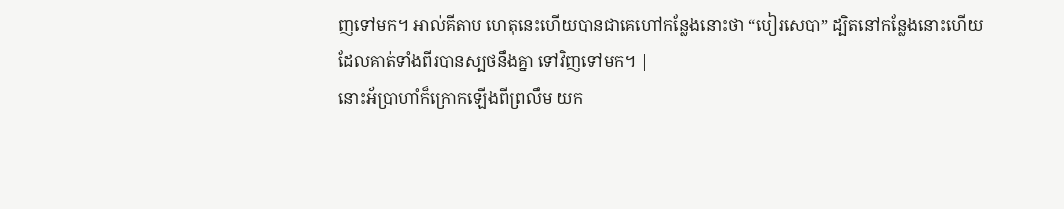ញទៅមក។ អាល់គីតាប ហេតុនេះហើយបានជាគេហៅកន្លែងនោះថា “បៀរសេបា” ដ្បិតនៅកន្លែងនោះហើយ ដែលគាត់ទាំងពីរបានស្បថនឹងគ្នា ទៅវិញទៅមក។ |
នោះអ័ប្រាហាំក៏ក្រោកឡើងពីព្រលឹម យក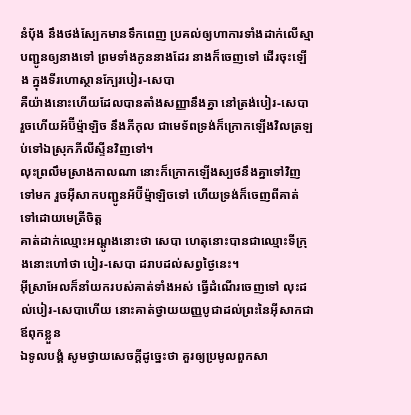នំបុ័ង នឹងថង់ស្បែកមានទឹកពេញ ប្រគល់ឲ្យហាការទាំងដាក់លើស្មាបញ្ជូនឲ្យនាងទៅ ព្រមទាំងកូននាងដែរ នាងក៏ចេញទៅ ដើរចុះឡើង ក្នុងទីរហោស្ថានក្បែរបៀរ-សេបា
គឺយ៉ាងនោះហើយដែលបានតាំងសញ្ញានឹងគ្នា នៅត្រង់បៀរ-សេបា រួចហើយអ័ប៊ីម៉្មាឡិច នឹងភីកុល ជាមេទ័ពទ្រង់ក៏ក្រោកឡើងវិលត្រឡប់ទៅឯស្រុកភីលីស្ទីនវិញទៅ។
លុះព្រលឹមស្រាងកាលណា នោះក៏ក្រោកឡើងស្បថនឹងគ្នាទៅវិញទៅមក រួចអ៊ីសាកបញ្ជូនអ័ប៊ីម៉្មាឡិចទៅ ហើយទ្រង់ក៏ចេញពីគាត់ទៅដោយមេត្រីចិត្ត
គាត់ដាក់ឈ្មោះអណ្តូងនោះថា សេបា ហេតុនោះបានជាឈ្មោះទីក្រុងនោះហៅថា បៀរ-សេបា ដរាបដល់សព្វថ្ងៃនេះ។
អ៊ីស្រាអែលក៏នាំយករបស់គាត់ទាំងអស់ ធ្វើដំណើរចេញទៅ លុះដល់បៀរ-សេបាហើយ នោះគាត់ថ្វាយយញ្ញបូជាដល់ព្រះនៃអ៊ីសាកជាឪពុកខ្លួន
ឯទូលបង្គំ សូមថ្វាយសេចក្ដីដូច្នេះថា គួរឲ្យប្រមូលពួកសា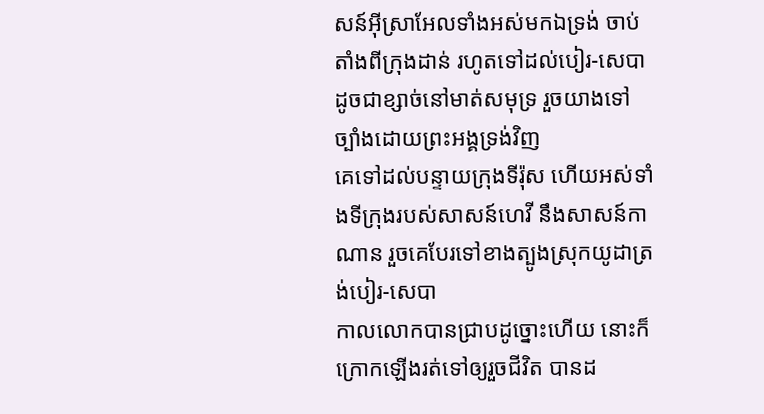សន៍អ៊ីស្រាអែលទាំងអស់មកឯទ្រង់ ចាប់តាំងពីក្រុងដាន់ រហូតទៅដល់បៀរ-សេបា ដូចជាខ្សាច់នៅមាត់សមុទ្រ រួចយាងទៅច្បាំងដោយព្រះអង្គទ្រង់វិញ
គេទៅដល់បន្ទាយក្រុងទីរ៉ុស ហើយអស់ទាំងទីក្រុងរបស់សាសន៍ហេវី នឹងសាសន៍កាណាន រួចគេបែរទៅខាងត្បូងស្រុកយូដាត្រង់បៀរ-សេបា
កាលលោកបានជ្រាបដូច្នោះហើយ នោះក៏ក្រោកឡើងរត់ទៅឲ្យរួចជីវិត បានដ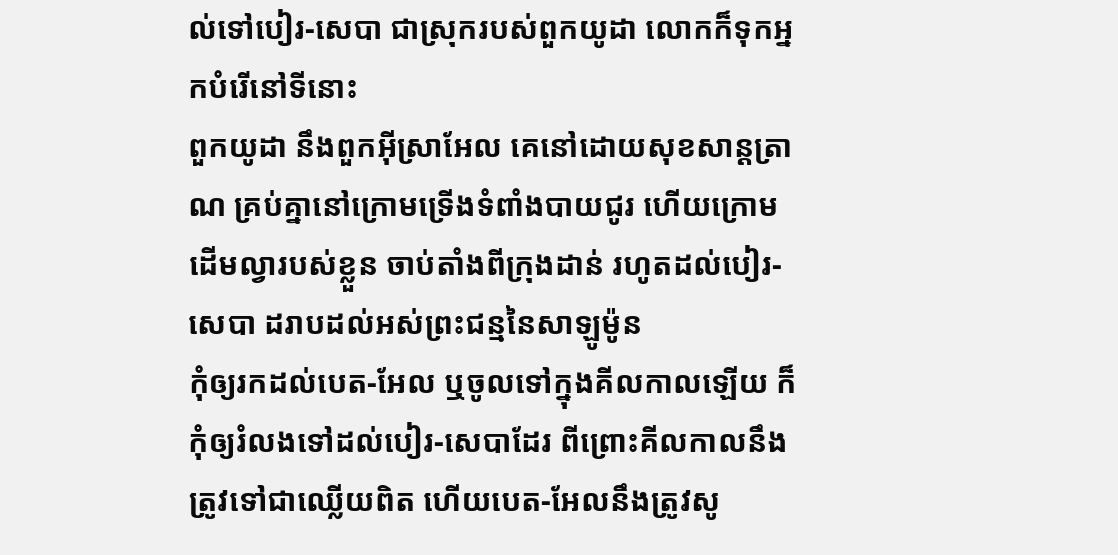ល់ទៅបៀរ-សេបា ជាស្រុករបស់ពួកយូដា លោកក៏ទុកអ្នកបំរើនៅទីនោះ
ពួកយូដា នឹងពួកអ៊ីស្រាអែល គេនៅដោយសុខសាន្តត្រាណ គ្រប់គ្នានៅក្រោមទ្រើងទំពាំងបាយជូរ ហើយក្រោមដើមល្វារបស់ខ្លួន ចាប់តាំងពីក្រុងដាន់ រហូតដល់បៀរ-សេបា ដរាបដល់អស់ព្រះជន្មនៃសាឡូម៉ូន
កុំឲ្យរកដល់បេត-អែល ឬចូលទៅក្នុងគីលកាលឡើយ ក៏កុំឲ្យរំលងទៅដល់បៀរ-សេបាដែរ ពីព្រោះគីលកាលនឹងត្រូវទៅជាឈ្លើយពិត ហើយបេត-អែលនឹងត្រូវសូ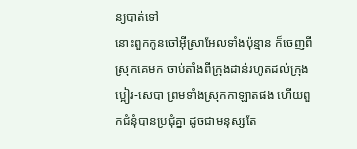ន្យបាត់ទៅ
នោះពួកកូនចៅអ៊ីស្រាអែលទាំងប៉ុន្មាន ក៏ចេញពីស្រុកគេមក ចាប់តាំងពីក្រុងដាន់រហូតដល់ក្រុងប្អៀរ-សេបា ព្រមទាំងស្រុកកាឡាតផង ហើយពួកជំនុំបានប្រជុំគ្នា ដូចជាមនុស្សតែ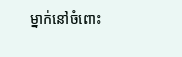ម្នាក់នៅចំពោះ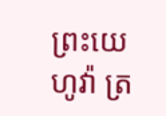ព្រះយេហូវ៉ា ត្រ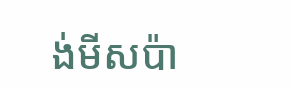ង់មីសប៉ា